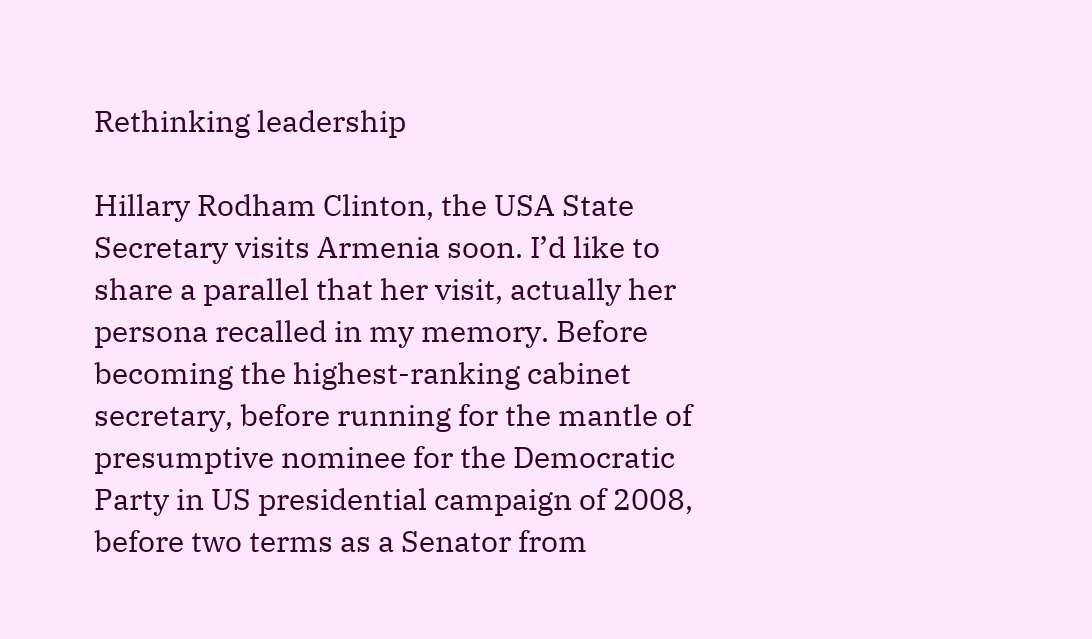Rethinking leadership

Hillary Rodham Clinton, the USA State Secretary visits Armenia soon. I’d like to share a parallel that her visit, actually her persona recalled in my memory. Before becoming the highest-ranking cabinet secretary, before running for the mantle of presumptive nominee for the Democratic Party in US presidential campaign of 2008, before two terms as a Senator from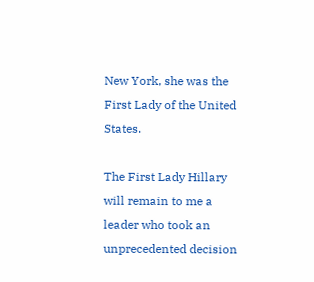New York, she was the First Lady of the United States.

The First Lady Hillary will remain to me a leader who took an unprecedented decision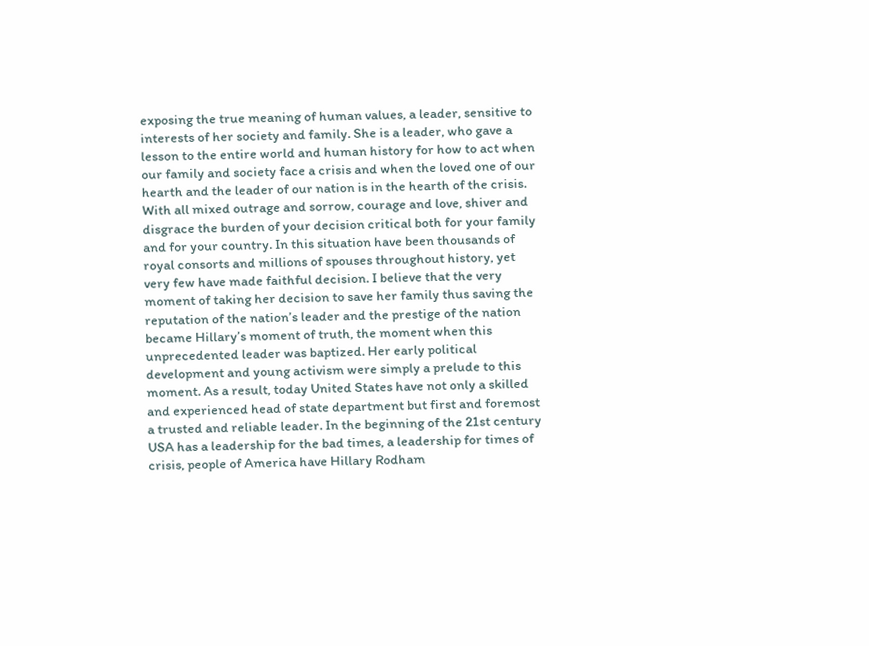exposing the true meaning of human values, a leader, sensitive to interests of her society and family. She is a leader, who gave a lesson to the entire world and human history for how to act when our family and society face a crisis and when the loved one of our hearth and the leader of our nation is in the hearth of the crisis. With all mixed outrage and sorrow, courage and love, shiver and disgrace the burden of your decision critical both for your family and for your country. In this situation have been thousands of royal consorts and millions of spouses throughout history, yet very few have made faithful decision. I believe that the very moment of taking her decision to save her family thus saving the reputation of the nation’s leader and the prestige of the nation became Hillary’s moment of truth, the moment when this unprecedented leader was baptized. Her early political development and young activism were simply a prelude to this moment. As a result, today United States have not only a skilled and experienced head of state department but first and foremost a trusted and reliable leader. In the beginning of the 21st century USA has a leadership for the bad times, a leadership for times of crisis, people of America have Hillary Rodham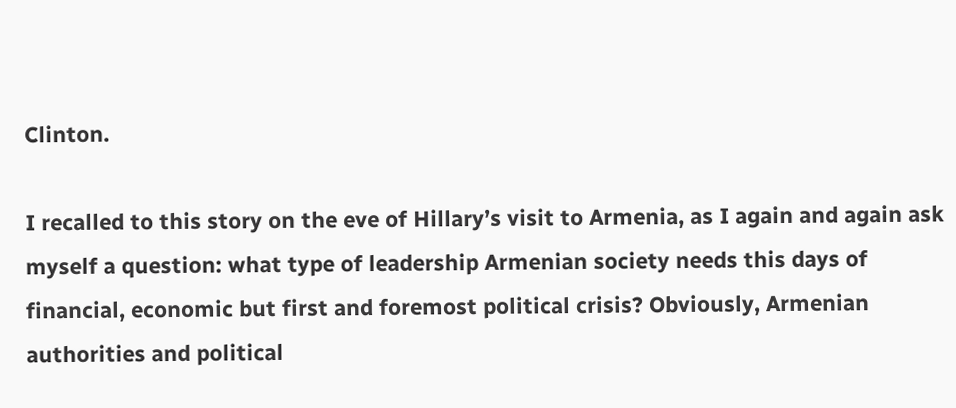Clinton.

I recalled to this story on the eve of Hillary’s visit to Armenia, as I again and again ask myself a question: what type of leadership Armenian society needs this days of financial, economic but first and foremost political crisis? Obviously, Armenian authorities and political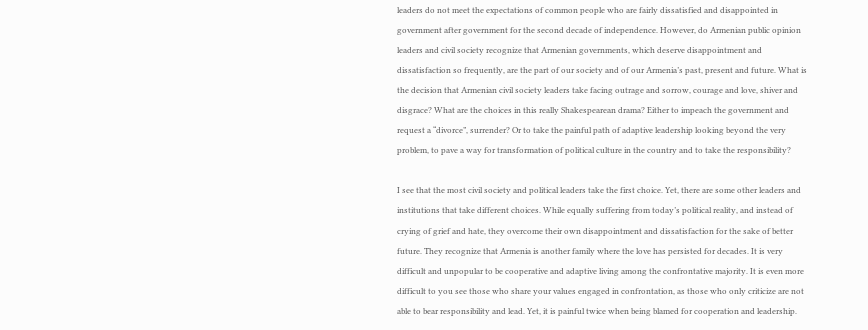leaders do not meet the expectations of common people who are fairly dissatisfied and disappointed in government after government for the second decade of independence. However, do Armenian public opinion leaders and civil society recognize that Armenian governments, which deserve disappointment and dissatisfaction so frequently, are the part of our society and of our Armenia’s past, present and future. What is the decision that Armenian civil society leaders take facing outrage and sorrow, courage and love, shiver and disgrace? What are the choices in this really Shakespearean drama? Either to impeach the government and request a “divorce”, surrender? Or to take the painful path of adaptive leadership looking beyond the very problem, to pave a way for transformation of political culture in the country and to take the responsibility?

I see that the most civil society and political leaders take the first choice. Yet, there are some other leaders and institutions that take different choices. While equally suffering from today’s political reality, and instead of crying of grief and hate, they overcome their own disappointment and dissatisfaction for the sake of better future. They recognize that Armenia is another family where the love has persisted for decades. It is very difficult and unpopular to be cooperative and adaptive living among the confrontative majority. It is even more difficult to you see those who share your values engaged in confrontation, as those who only criticize are not able to bear responsibility and lead. Yet, it is painful twice when being blamed for cooperation and leadership.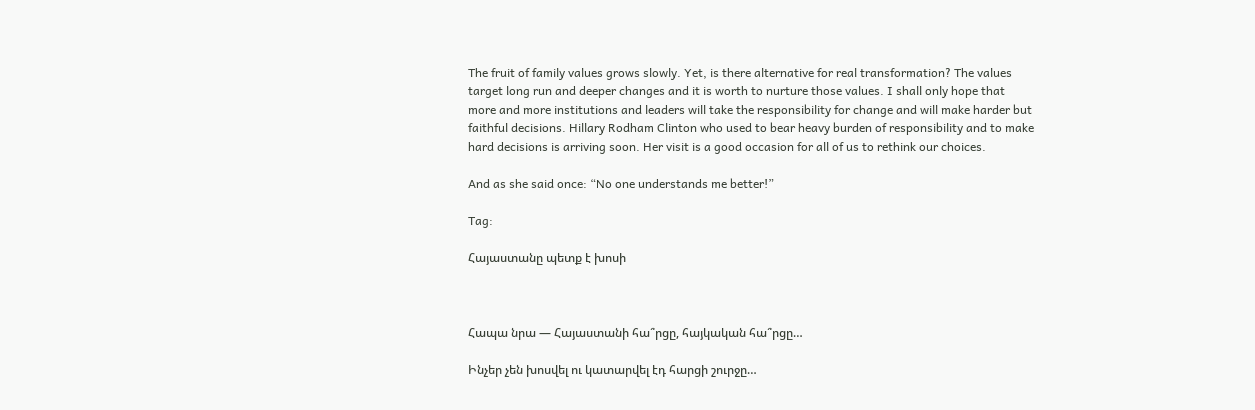The fruit of family values grows slowly. Yet, is there alternative for real transformation? The values target long run and deeper changes and it is worth to nurture those values. I shall only hope that more and more institutions and leaders will take the responsibility for change and will make harder but faithful decisions. Hillary Rodham Clinton who used to bear heavy burden of responsibility and to make hard decisions is arriving soon. Her visit is a good occasion for all of us to rethink our choices.

And as she said once: “No one understands me better!”

Tag:

Հայաստանը պետք է խոսի



Հապա նրա — Հայաստանի հա՞րցը, հայկական հա՞րցը…

Ինչեր չեն խոսվել ու կատարվել էդ հարցի շուրջը…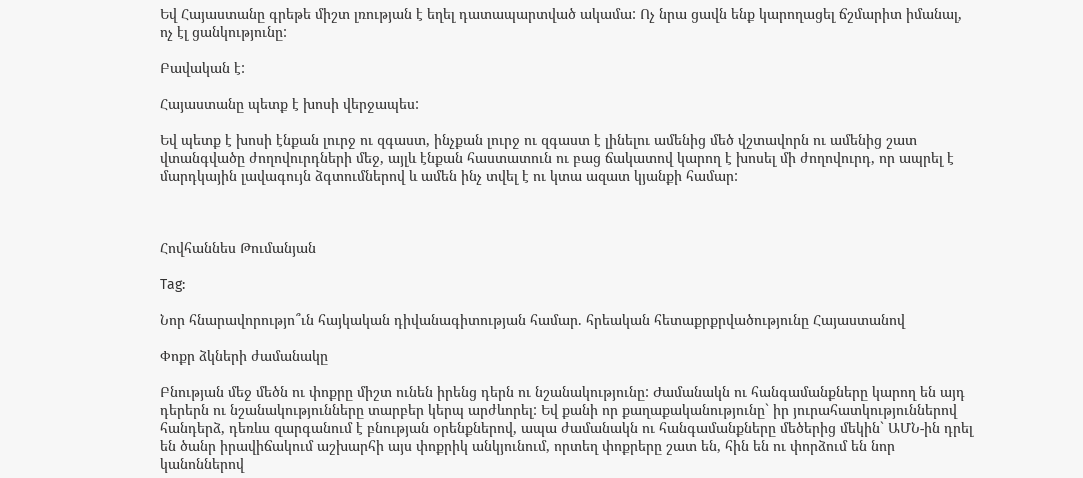Եվ Հայաստանը գրեթե միշտ լռության է եղել դատապարտված ակամա: Ոչ նրա ցավն ենք կարողացել ճշմարիտ իմանալ, ոչ էլ ցանկությունը:

Բավական է:

Հայաստանը պետք է խոսի վերջապես:

Եվ պետք է խոսի էնքան լուրջ ու զգաստ, ինչքան լուրջ ու զգաստ է լինելու ամենից մեծ վշտավորն ու ամենից շատ վտանգվածը ժողովուրդների մեջ, այլև էնքան հաստատուն ու բաց ճակատով կարող է խոսել մի ժողովուրդ, որ ապրել է մարդկային լավագույն ձգտումներով և ամեն ինչ տվել է ու կտա ազատ կյանքի համար:



Հովհաննես Թումանյան

Tag:

Նոր հնարավորությո՞ւն հայկական դիվանագիտության համար. հրեական հետաքրքրվածությունը Հայաստանով

Փոքր ձկների ժամանակը

Բնության մեջ մեծն ու փոքրը միշտ ունեն իրենց դերն ու նշանակությունը: Ժամանակն ու հանգամանքները կարող են այդ դերերն ու նշանակությունները տարբեր կերպ արժևորել: Եվ քանի որ քաղաքականությունը` իր յուրահատկություններով հանդերձ, դեռևս զարգանում է բնության օրենքներով, ապա ժամանակն ու հանգամանքները մեծերից մեկին` ԱՄՆ-ին դրել են ծանր իրավիճակում աշխարհի այս փոքրիկ անկյունում, որտեղ փոքրերը շատ են, հին են ու փորձում են նոր կանոններով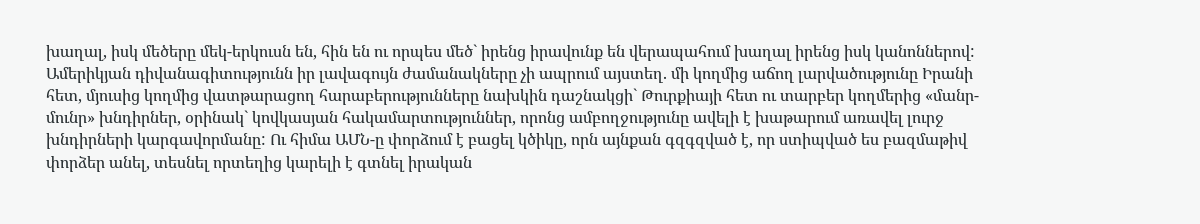խաղալ, իսկ մեծերը մեկ-երկուսն են, հին են ու որպես մեծ` իրենց իրավունք են վերապահում խաղալ իրենց իսկ կանոններով: Ամերիկյան դիվանագիտությունն իր լավագույն ժամանակները չի ապրում այստեղ. մի կողմից աճող լարվածությունը Իրանի հետ, մյուսից կողմից վատթարացող հարաբերությունները նախկին դաշնակցի` Թուրքիայի հետ ու տարբեր կողմերից «մանր-մունր» խնդիրներ, օրինակ` կովկասյան հակամարտություններ, որոնց ամբողջությունը ավելի է խաթարում առավել լուրջ խնդիրների կարգավորմանը: Ու հիմա ԱՄՆ-ը փորձում է բացել կծիկը, որն այնքան գզգզված է, որ ստիպված ես բազմաթիվ փորձեր անել, տեսնել որտեղից կարելի է գտնել իրական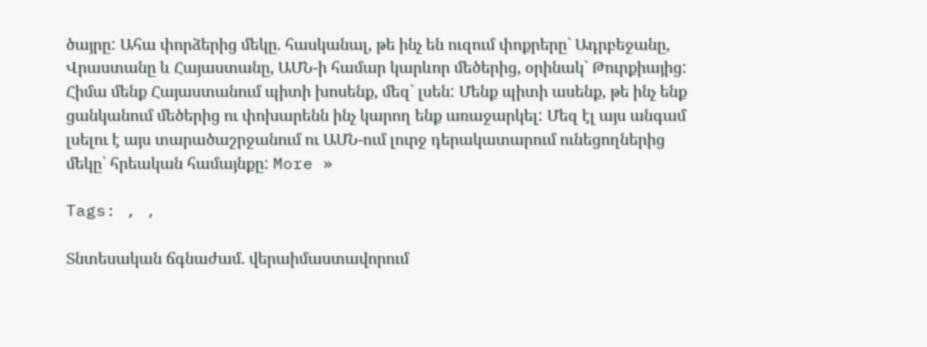ծայրը: Ահա փորձերից մեկը. հասկանալ, թե ինչ են ուզում փոքրերը` Ադրբեջանը, Վրաստանը և Հայաստանը, ԱՄՆ-ի համար կարևոր մեծերից, օրինակ` Թուրքիայից: Հիմա մենք Հայաստանում պիտի խոսենք, մեզ` լսեն: Մենք պիտի ասենք, թե ինչ ենք ցանկանում մեծերից ու փոխարենն ինչ կարող ենք առաջարկել: Մեզ էլ այս անգամ լսելու է այս տարածաշրջանում ու ԱՄՆ-ում լուրջ դերակատարում ունեցողներից մեկը` հրեական համայնքը: More »

Tags: , ,

Տնտեսական ճգնաժամ. վերաիմաստավորում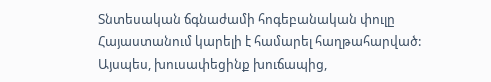Տնտեսական ճգնաժամի հոգեբանական փուլը Հայաստանում կարելի է համարել հաղթահարված: Այսպես, խուսափեցինք խուճապից,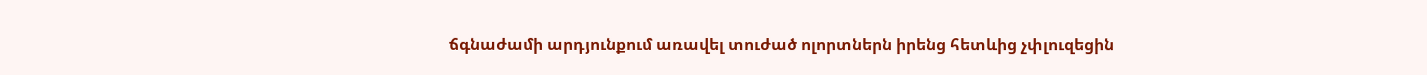ճգնաժամի արդյունքում առավել տուժած ոլորտներն իրենց հետևից չփլուզեցին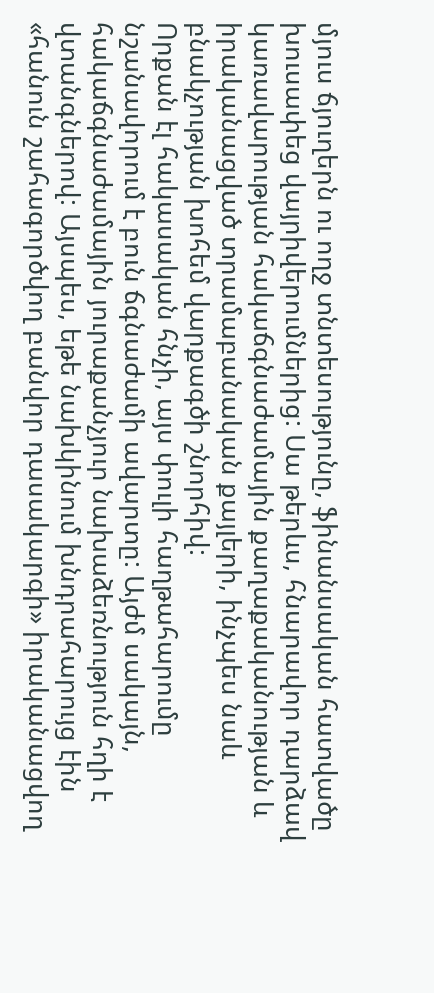մյուս ճյուղերն ու ողջ տնտեսությունը, ֆինանսական հատվածը խուսափեց վայրիվերումներից: Սա թերևս, հնարավոր դարձավ կառավարության հակաճգնաժամային քաղաքականության և իրականացված տրամաբանական քայլերի, ինչպես նաև բնակչության խոհեմ վարքագծի շնորհիվ:
Որքան էլ հակասական հնչի, այս փուլի հաղթահարումը նշանավորում է բուն ճգնաժամի ավարտը: Այժմ սակայն, հակաճգնաժամային յուրաքանչյուր նախաձեռնություն հղի է վտանգներով: Այսպես, եթե նախկինում խնդրահարույց էին «հանուն շահագործվող բանվոր դասակարգի» իրականացվող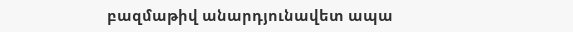բազմաթիվ անարդյունավետ ապա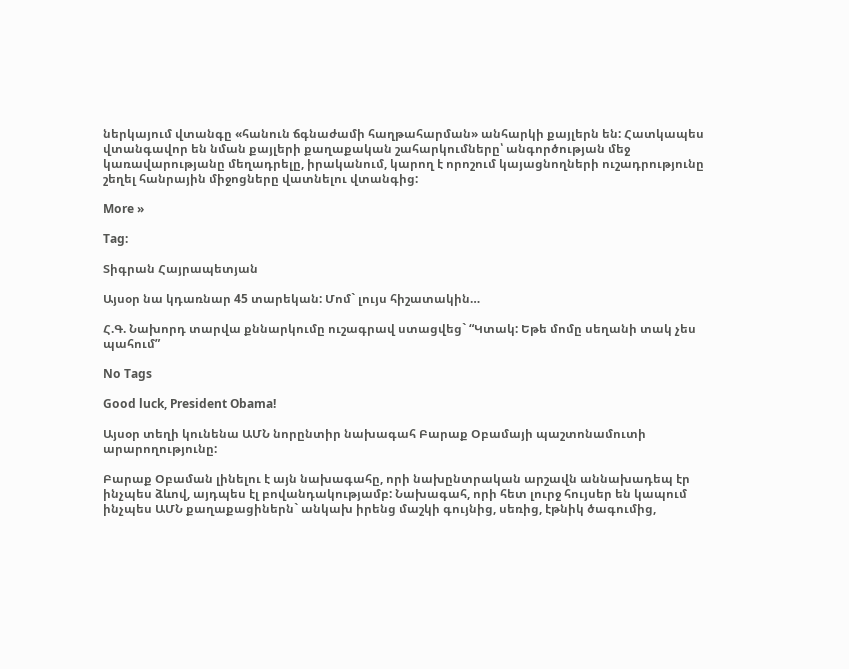ներկայում վտանգը «հանուն ճգնաժամի հաղթահարման» անհարկի քայլերն են: Հատկապես վտանգավոր են նման քայլերի քաղաքական շահարկումները՝ անգործության մեջ կառավարությանը մեղադրելը, իրականում, կարող է որոշում կայացնողների ուշադրությունը շեղել հանրային միջոցները վատնելու վտանգից:

More »

Tag:

Տիգրան Հայրապետյան

Այսօր նա կդառնար 45 տարեկան: Մոմ` լույս հիշատակին…

Հ.Գ. Նախորդ տարվա քննարկումը ուշագրավ ստացվեց` “Կտակ: Եթե մոմը սեղանի տակ չես պահում”

No Tags

Good luck, President Obama!

Այսօր տեղի կունենա ԱՄՆ նորընտիր նախագահ Բարաք Օբամայի պաշտոնամուտի արարողությունը:

Բարաք Օբաման լինելու է այն նախագահը, որի նախընտրական արշավն աննախադեպ էր ինչպես ձևով, այդպես էլ բովանդակությամբ: Նախագահ, որի հետ լուրջ հույսեր են կապում ինչպես ԱՄՆ քաղաքացիներն` անկախ իրենց մաշկի գույնից, սեռից, էթնիկ ծագումից,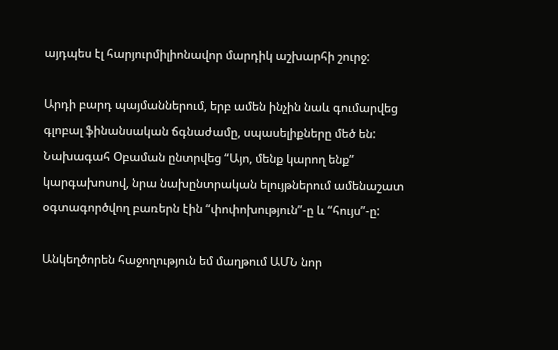այդպես էլ հարյուրմիլիոնավոր մարդիկ աշխարհի շուրջ:

Արդի բարդ պայմաններում, երբ ամեն ինչին նաև գումարվեց գլոբալ ֆինանսական ճգնաժամը, սպասելիքները մեծ են: Նախագահ Օբաման ընտրվեց “Այո, մենք կարող ենք” կարգախոսով, նրա նախընտրական ելույթներում ամենաշատ օգտագործվող բառերն էին “փոփոխություն”-ը և “հույս”-ը:

Անկեղծորեն հաջողություն եմ մաղթում ԱՄՆ նոր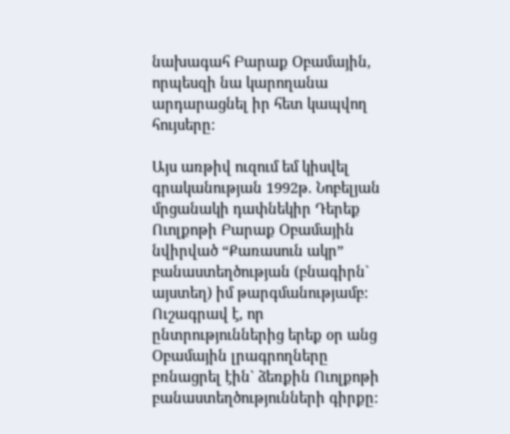նախագահ Բարաք Օբամային, որպեսզի նա կարողանա արդարացնել իր հետ կապվող հույսերը:

Այս առթիվ ուզում եմ կիսվել գրականության 1992թ. Նոբելյան մրցանակի դափնեկիր Դերեք Ուոլքոթի Բարաք Օբամային նվիրված “Քառասուն ակր” բանաստեղծության (բնագիրն` այստեղ) իմ թարգմանությամբ: Ուշագրավ է, որ ընտրություններից երեք օր անց Օբամային լրագրողները բռնացրել էին` ձեռքին Ուոլքոթի բանաստեղծությունների գիրքը: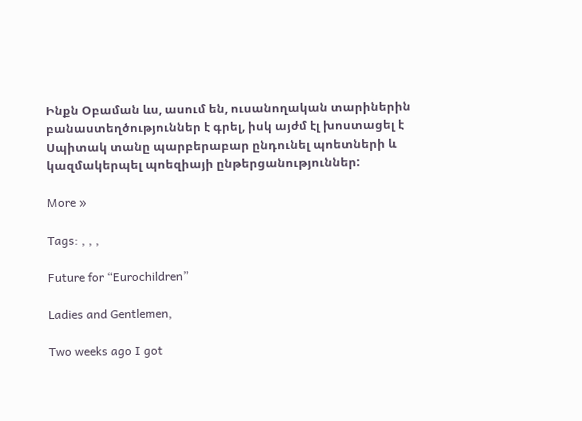Ինքն Օբաման ևս, ասում են, ուսանողական տարիներին բանաստեղծություններ է գրել, իսկ այժմ էլ խոստացել է Սպիտակ տանը պարբերաբար ընդունել պոետների և կազմակերպել պոեզիայի ընթերցանություններ:

More »

Tags: , , ,

Future for “Eurochildren”

Ladies and Gentlemen,

Two weeks ago I got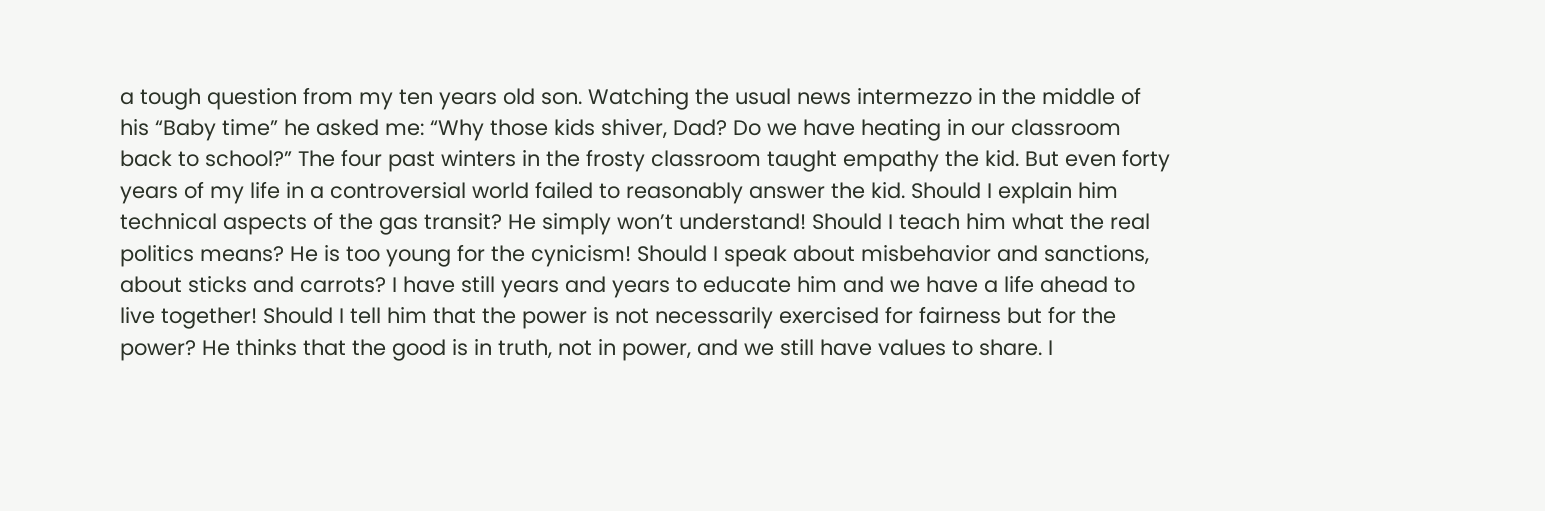a tough question from my ten years old son. Watching the usual news intermezzo in the middle of his “Baby time” he asked me: “Why those kids shiver, Dad? Do we have heating in our classroom back to school?” The four past winters in the frosty classroom taught empathy the kid. But even forty years of my life in a controversial world failed to reasonably answer the kid. Should I explain him technical aspects of the gas transit? He simply won’t understand! Should I teach him what the real politics means? He is too young for the cynicism! Should I speak about misbehavior and sanctions, about sticks and carrots? I have still years and years to educate him and we have a life ahead to live together! Should I tell him that the power is not necessarily exercised for fairness but for the power? He thinks that the good is in truth, not in power, and we still have values to share. I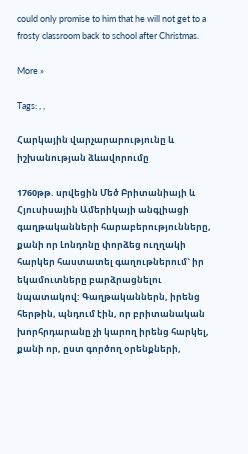could only promise to him that he will not get to a frosty classroom back to school after Christmas.

More »

Tags: , ,

Հարկային վարչարարությունը և իշխանության ձևավորումը

1760թթ. սրվեցին Մեծ Բրիտանիայի և Հյուսիսային Ամերիկայի անգլիացի գաղթականների հարաբերությունները, քանի որ Լոնդոնը փորձեց ուղղակի հարկեր հաստատել գաղութներում` իր եկամուտները բարձրացնելու նպատակով: Գաղթականներն, իրենց հերթին, պնդում էին, որ բրիտանական խորհրդարանը չի կարող իրենց հարկել, քանի որ, ըստ գործող օրենքների,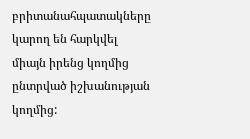բրիտանահպատակները կարող են հարկվել միայն իրենց կողմից ընտրված իշխանության կողմից: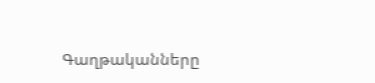Գաղթականները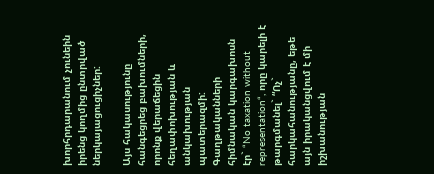խորհրդարանում չունեին իրենց կողմից ընտրված ներկայացուցիչներ:

Այս հակասությունը հանգեցրեց բախումների, որոնք վերաճեցին հեղափոխության և անկախության պատերազմի: Գաղթականների հիմնական կարգախոսն էր` “No taxation without representation“, որը կարելի է թարգմանել` “Ոչ` հարկահանությանը, եթե այն իրականցվում է մի իշխանության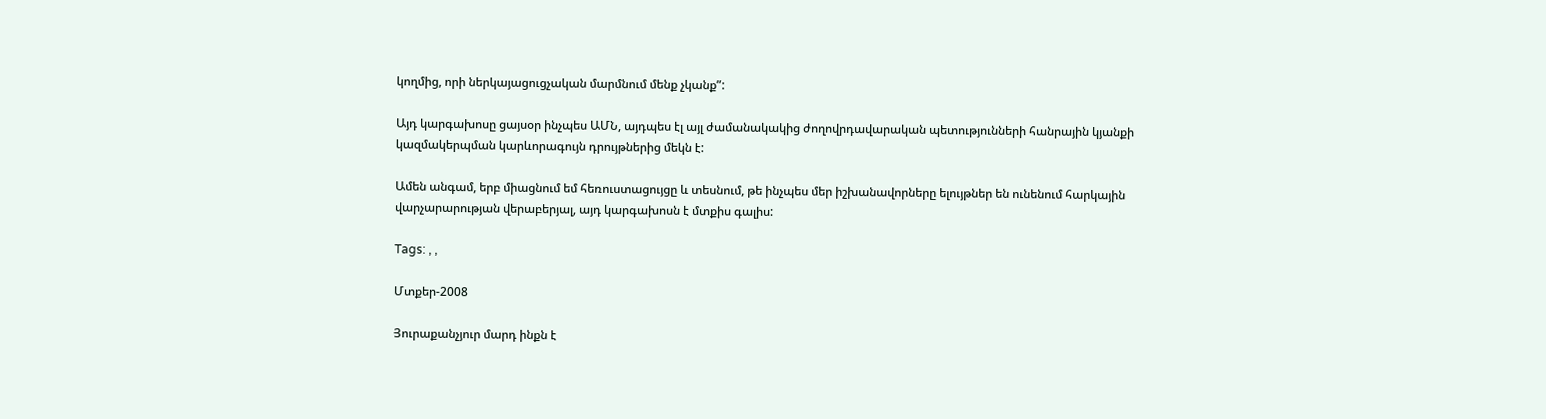կողմից, որի ներկայացուցչական մարմնում մենք չկանք”:

Այդ կարգախոսը ցայսօր ինչպես ԱՄՆ, այդպես էլ այլ ժամանակակից ժողովրդավարական պետությունների հանրային կյանքի կազմակերպման կարևորագույն դրույթներից մեկն է:

Ամեն անգամ, երբ միացնում եմ հեռուստացույցը և տեսնում, թե ինչպես մեր իշխանավորները ելույթներ են ունենում հարկային վարչարարության վերաբերյալ, այդ կարգախոսն է մտքիս գալիս:

Tags: , ,

Մտքեր-2008

Յուրաքանչյուր մարդ ինքն է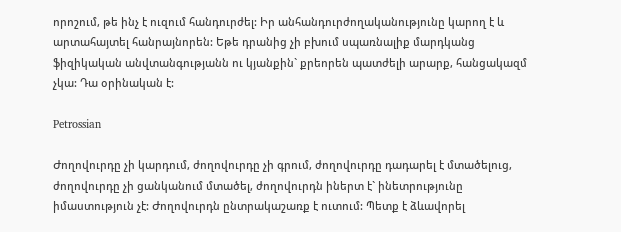որոշում, թե ինչ է ուզում հանդուրժել: Իր անհանդուրժողականությունը կարող է և արտահայտել հանրայնորեն: Եթե դրանից չի բխում սպառնալիք մարդկանց ֆիզիկական անվտանգությանն ու կյանքին` քրեորեն պատժելի արարք, հանցակազմ չկա: Դա օրինական է:

Petrossian

Ժողովուրդը չի կարդում, ժողովուրդը չի գրում, ժողովուրդը դադարել է մտածելուց, ժողովուրդը չի ցանկանում մտածել, ժողովուրդն իներտ է` ինետրությունը իմաստություն չէ: Ժողովուրդն ընտրակաշառք է ուտում: Պետք է ձևավորել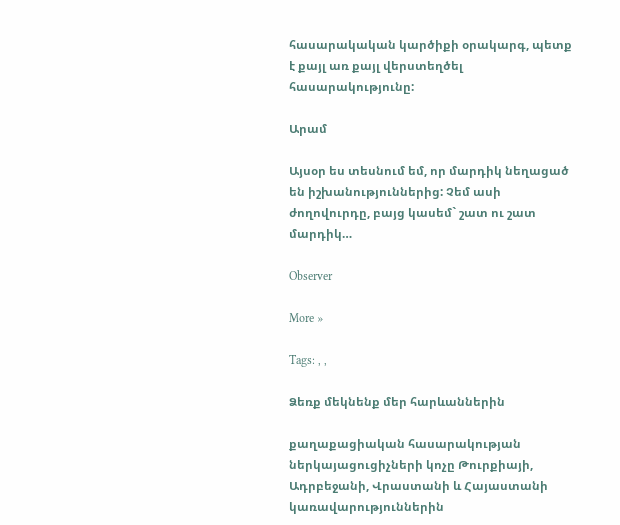հասարակական կարծիքի օրակարգ, պետք է քայլ առ քայլ վերստեղծել հասարակությունը:

Արամ

Այսօր ես տեսնում եմ, որ մարդիկ նեղացած են իշխանություններից: Չեմ ասի ժողովուրդը, բայց կասեմ` շատ ու շատ մարդիկ…

Observer

More »

Tags: , ,

Ձեռք մեկնենք մեր հարևաններին

քաղաքացիական հասարակության ներկայացուցիչների կոչը Թուրքիայի, Ադրբեջանի, Վրաստանի և Հայաստանի կառավարություններին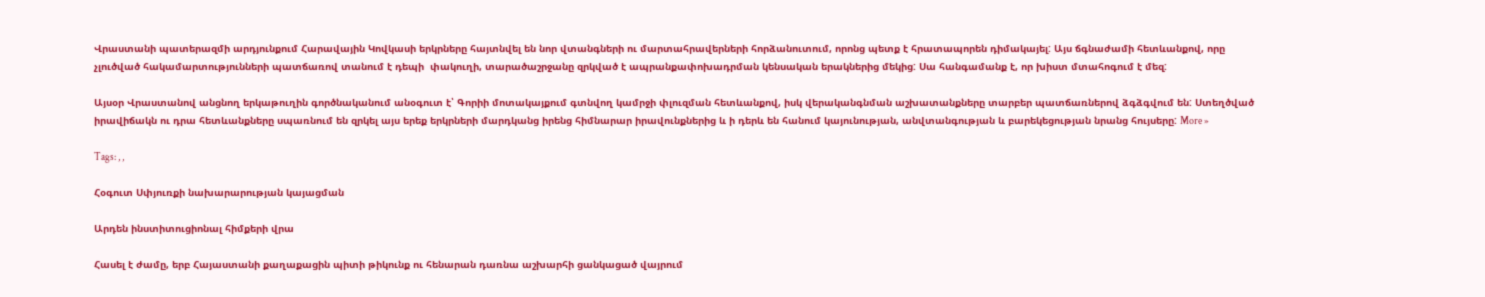Վրաստանի պատերազմի արդյունքում Հարավային Կովկասի երկրները հայտնվել են նոր վտանգների ու մարտահրավերների հորձանուտում, որոնց պետք է հրատապորեն դիմակայել: Այս ճգնաժամի հետևանքով, որը չլուծված հակամարտությունների պատճառով տանում է դեպի  փակուղի, տարածաշրջանը զրկված է ապրանքափոխադրման կենսական երակներից մեկից: Սա հանգամանք է, որ խիստ մտահոգում է մեզ:

Այսօր Վրաստանով անցնող երկաթուղին գործնականում անօգուտ է՝ Գորիի մոտակայքում գտնվող կամրջի փլուզման հետևանքով, իսկ վերականգնման աշխատանքները տարբեր պատճառներով ձգձգվում են: Ստեղծված իրավիճակն ու դրա հետևանքները սպառնում են զրկել այս երեք երկրների մարդկանց իրենց հիմնարար իրավունքներից և ի դերև են հանում կայունության, անվտանգության և բարեկեցության նրանց հույսերը: More »

Tags: , ,

Հօգուտ Սփյուռքի նախարարության կայացման

Արդեն ինստիտուցիոնալ հիմքերի վրա

Հասել է ժամը, երբ Հայաստանի քաղաքացին պիտի թիկունք ու հենարան դառնա աշխարհի ցանկացած վայրում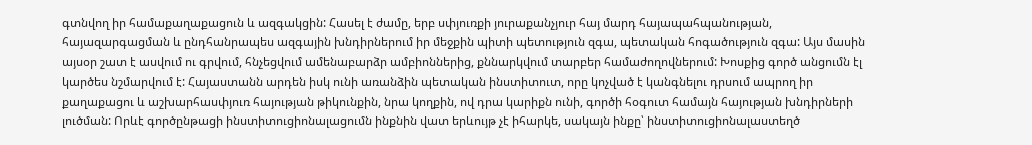գտնվող իր համաքաղաքացուն և ազգակցին: Հասել է ժամը, երբ սփյուռքի յուրաքանչյուր հայ մարդ հայապահպանության, հայազարգացման և ընդհանրապես ազգային խնդիրներում իր մեջքին պիտի պետություն զգա, պետական հոգածություն զգա: Այս մասին այսօր շատ է ասվում ու գրվում, հնչեցվում ամենաբարձր ամբիոններից, քննարկվում տարբեր համաժողովներում: Խոսքից գործ անցումն էլ կարծես նշմարվում է: Հայաստանն արդեն իսկ ունի առանձին պետական ինստիտուտ, որը կոչված է կանգնելու դրսում ապրող իր քաղաքացու և աշխարհասփյուռ հայության թիկունքին, նրա կողքին, ով դրա կարիքն ունի, գործի հօգուտ համայն հայության խնդիրների լուծման: Որևէ գործընթացի ինստիտուցիոնալացումն ինքնին վատ երևույթ չէ իհարկե, սակայն ինքը՝ ինստիտուցիոնալաստեղծ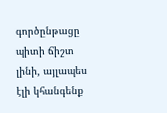գործընթացը պիտի ճիշտ լինի, այլապես էլի կհանգենք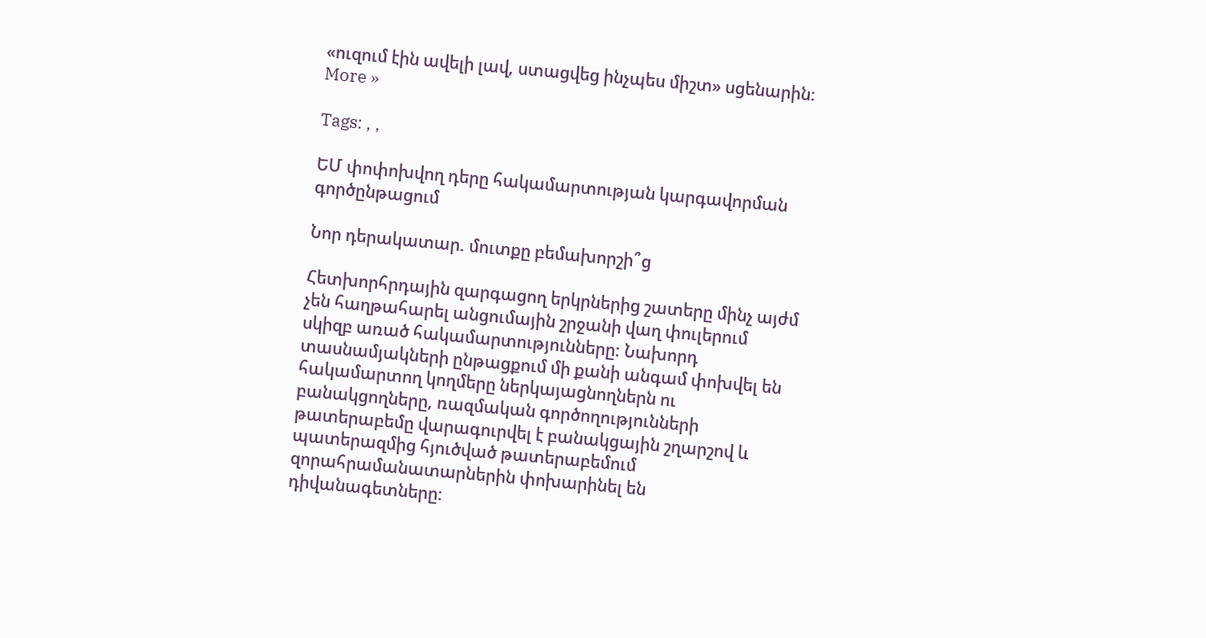«ուզում էին ավելի լավ, ստացվեց ինչպես միշտ» սցենարին: More »

Tags: , ,

ԵՄ փոփոխվող դերը հակամարտության կարգավորման գործընթացում

Նոր դերակատար. մուտքը բեմախորշի՞ց

Հետխորհրդային զարգացող երկրներից շատերը մինչ այժմ չեն հաղթահարել անցումային շրջանի վաղ փուլերում սկիզբ առած հակամարտությունները: Նախորդ տասնամյակների ընթացքում մի քանի անգամ փոխվել են հակամարտող կողմերը ներկայացնողներն ու բանակցողները, ռազմական գործողությունների թատերաբեմը վարագուրվել է բանակցային շղարշով և պատերազմից հյուծված թատերաբեմում զորահրամանատարներին փոխարինել են դիվանագետները: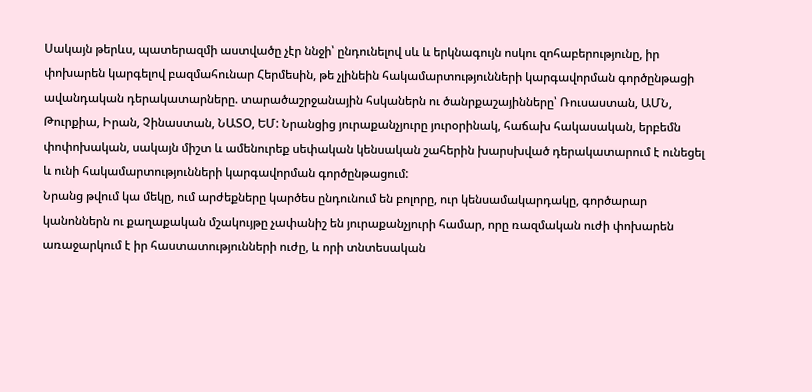Սակայն թերևս, պատերազմի աստվածը չէր ննջի՝ ընդունելով սև և երկնագույն ոսկու զոհաբերությունը, իր փոխարեն կարգելով բազմահունար Հերմեսին, թե չլինեին հակամարտությունների կարգավորման գործընթացի ավանդական դերակատարները. տարածաշրջանային հսկաներն ու ծանրքաշայինները՝ Ռուսաստան, ԱՄՆ, Թուրքիա, Իրան, Չինաստան, ՆԱՏՕ, ԵՄ: Նրանցից յուրաքանչյուրը յուրօրինակ, հաճախ հակասական, երբեմն փոփոխական, սակայն միշտ և ամենուրեք սեփական կենսական շահերին խարսխված դերակատարում է ունեցել և ունի հակամարտությունների կարգավորման գործընթացում:
Նրանց թվում կա մեկը, ում արժեքները կարծես ընդունում են բոլորը, ուր կենսամակարդակը, գործարար կանոններն ու քաղաքական մշակույթը չափանիշ են յուրաքանչյուրի համար, որը ռազմական ուժի փոխարեն առաջարկում է իր հաստատությունների ուժը, և որի տնտեսական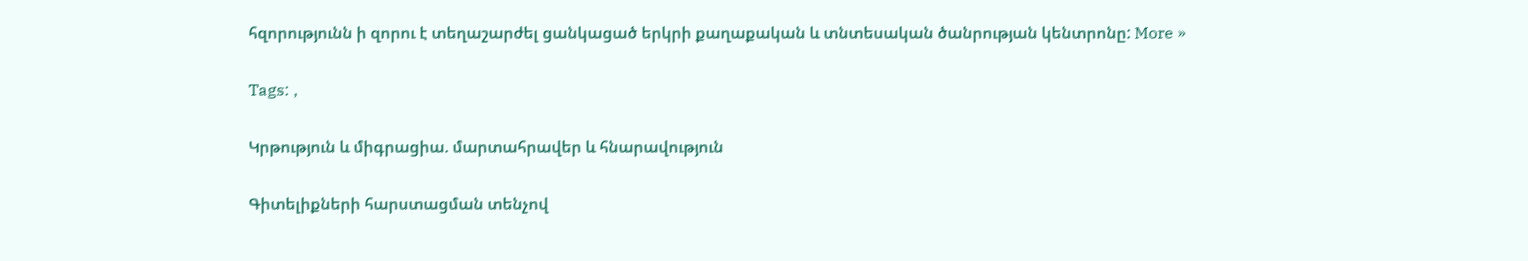հզորությունն ի զորու է տեղաշարժել ցանկացած երկրի քաղաքական և տնտեսական ծանրության կենտրոնը: More »

Tags: ,

Կրթություն և միգրացիա. մարտահրավեր և հնարավություն

Գիտելիքների հարստացման տենչով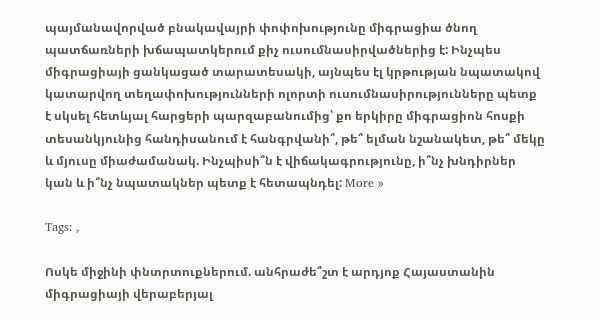պայմանավորված բնակավայրի փոփոխությունը միգրացիա ծնող պատճառների խճապատկերում քիչ ուսումնասիրվածներից է: Ինչպես միգրացիայի ցանկացած տարատեսակի, այնպես էլ կրթության նպատակով կատարվող տեղափոխությունների ոլորտի ուսումնասիրությունները պետք է սկսել հետևյալ հարցերի պարզաբանումից՝ քո երկիրը միգրացիոն հոսքի տեսանկյունից հանդիսանում է հանգրվանի՞, թե՞ ելման նշանակետ, թե՞ մեկը և մյուսը միաժամանակ. Ինչպիսի՞ն է վիճակագրությունը, ի՞նչ խնդիրներ կան և ի՞նչ նպատակներ պետք է հետապնդել: More »

Tags: ,

Ոսկե միջինի փնտրտուքներում. անհրաժե՞շտ է արդյոք Հայաստանին միգրացիայի վերաբերյալ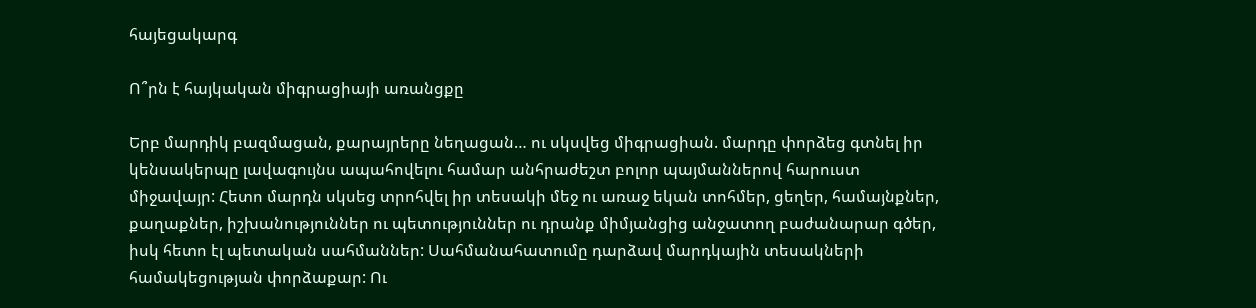հայեցակարգ

Ո՞րն է հայկական միգրացիայի առանցքը

Երբ մարդիկ բազմացան, քարայրերը նեղացան… ու սկսվեց միգրացիան. մարդը փորձեց գտնել իր կենսակերպը լավագույնս ապահովելու համար անհրաժեշտ բոլոր պայմաններով հարուստ միջավայր: Հետո մարդն սկսեց տրոհվել իր տեսակի մեջ ու առաջ եկան տոհմեր, ցեղեր, համայնքներ, քաղաքներ, իշխանություններ ու պետություններ ու դրանք միմյանցից անջատող բաժանարար գծեր, իսկ հետո էլ պետական սահմաններ: Սահմանահատումը դարձավ մարդկային տեսակների համակեցության փորձաքար: Ու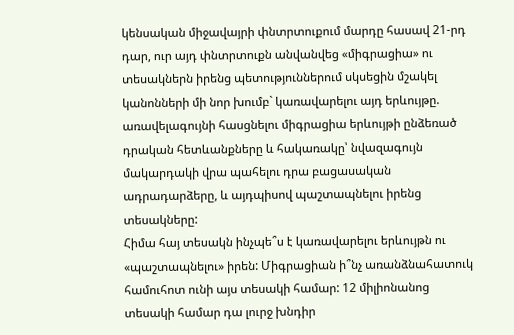կենսական միջավայրի փնտրտուքում մարդը հասավ 21-րդ դար, ուր այդ փնտրտուքն անվանվեց «միգրացիա» ու տեսակներն իրենց պետություններում սկսեցին մշակել կանոնների մի նոր խումբ` կառավարելու այդ երևույթը. առավելագույնի հասցնելու միգրացիա երևույթի ընձեռած դրական հետևանքները և հակառակը՝ նվազագույն մակարդակի վրա պահելու դրա բացասական ադրադարձերը, և այդպիսով պաշտապնելու իրենց տեսակները:
Հիմա հայ տեսակն ինչպե՞ս է կառավարելու երևույթն ու «պաշտապնելու» իրեն: Միգրացիան ի՞նչ առանձնահատուկ համուհոտ ունի այս տեսակի համար: 12 միլիոնանոց տեսակի համար դա լուրջ խնդիր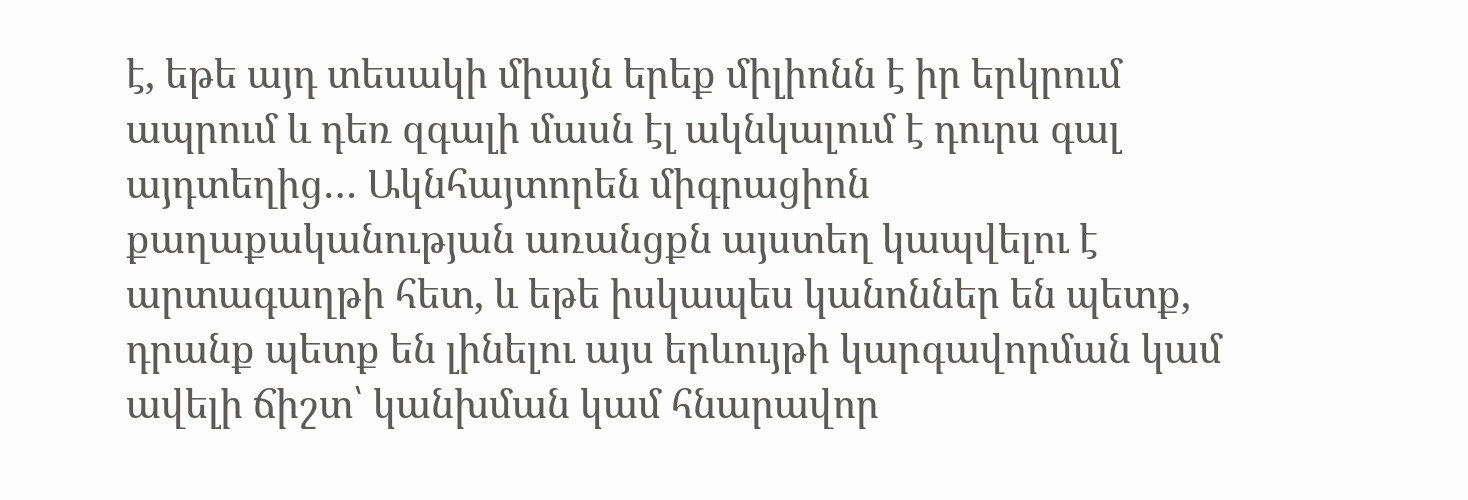է, եթե այդ տեսակի միայն երեք միլիոնն է իր երկրում ապրում և դեռ զգալի մասն էլ ակնկալում է դուրս գալ այդտեղից… Ակնհայտորեն միգրացիոն քաղաքականության առանցքն այստեղ կապվելու է արտագաղթի հետ, և եթե իսկապես կանոններ են պետք, դրանք պետք են լինելու այս երևույթի կարգավորման կամ ավելի ճիշտ՝ կանխման կամ հնարավոր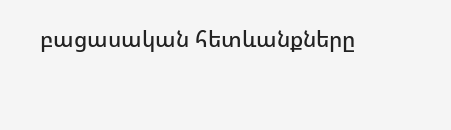բացասական հետևանքները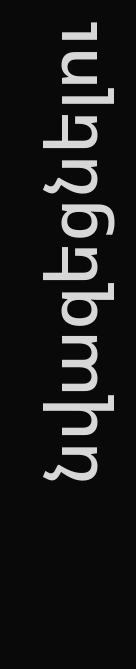նվազեցնելու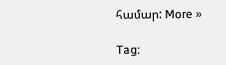համար: More »

Tag: